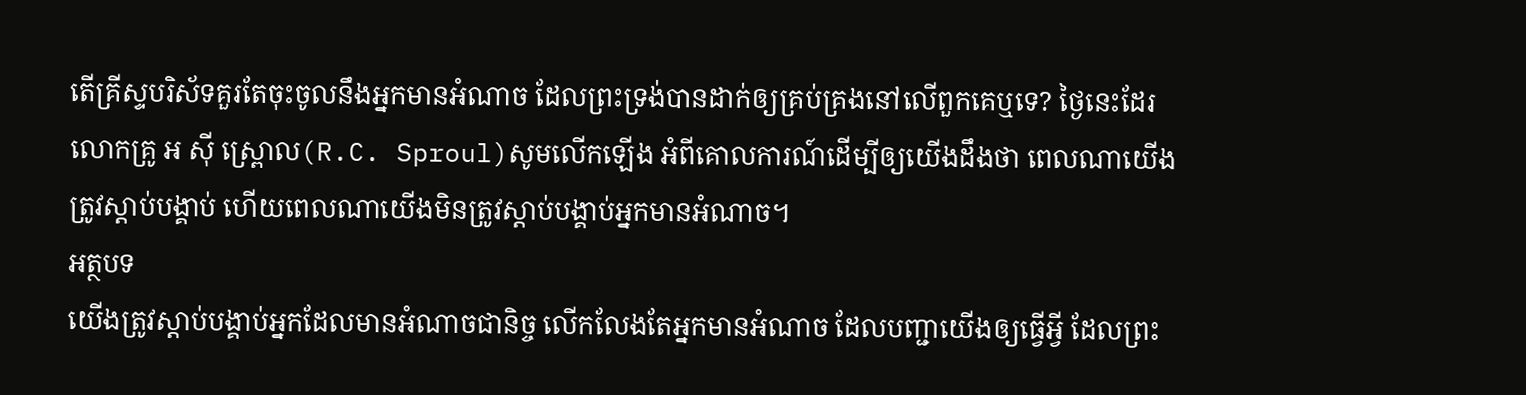តើគ្រីស្ទបរិស័ទគួរតែចុះចូលនឹងអ្នកមានអំណាច ដែលព្រះទ្រង់បានដាក់ឲ្យគ្រប់គ្រងនៅលើពួកគេឬទេ? ថ្ងៃនេះដែរ លោកគ្រូ អ ស៊ី ស្ព្រោល(R.C. Sproul)សូមលើកឡើង អំពីគោលការណ៍ដើម្បីឲ្យយើងដឹងថា ពេលណាយើងត្រូវស្តាប់បង្គាប់ ហើយពេលណាយើងមិនត្រូវស្តាប់បង្គាប់អ្នកមានអំណាច។
អត្ថបទ
យើងត្រូវស្តាប់បង្គាប់អ្នកដែលមានអំណាចជានិច្ច លើកលែងតែអ្នកមានអំណាច ដែលបញ្ជាយើងឲ្យធ្វើអ្វី ដែលព្រះ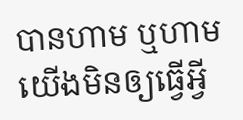បានហាម ឬហាមយើងមិនឲ្យធ្វើអ្វី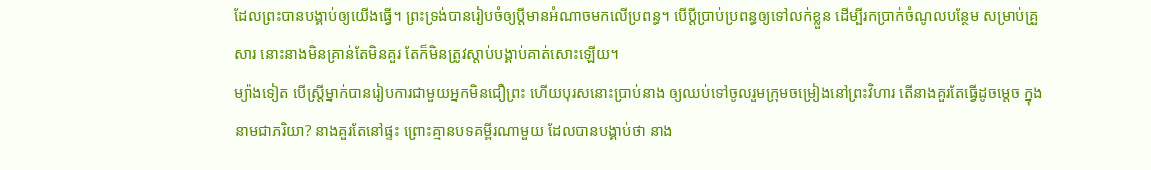ដែលព្រះបានបង្គាប់ឲ្យយើងធ្វើ។ ព្រះទ្រង់បានរៀបចំឲ្យប្តីមានអំណាចមកលើប្រពន្ធ។ បើប្តីប្រាប់ប្រពន្ធឲ្យទៅលក់ខ្លួន ដើម្បីរកប្រាក់ចំណូលបន្ថែម សម្រាប់គ្រួសារ នោះនាងមិនគ្រាន់តែមិនគួរ តែក៏មិនត្រូវស្តាប់បង្គាប់គាត់សោះឡើយ។
ម្យ៉ាងទៀត បើស្រ្តីម្នាក់បានរៀបការជាមួយអ្នកមិនជឿព្រះ ហើយបុរសនោះប្រាប់នាង ឲ្យឈប់ទៅចូលរួមក្រុមចម្រៀងនៅព្រះវិហារ តើនាងគួរតែធ្វើដូចម្តេច ក្នុងនាមជាភរិយា? នាងគួរតែនៅផ្ទះ ព្រោះគ្មានបទគម្ពីរណាមួយ ដែលបានបង្គាប់ថា នាង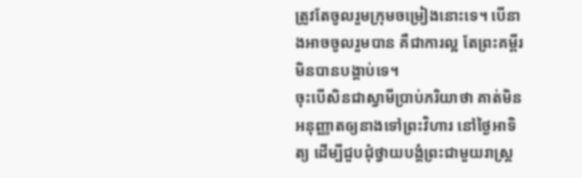ត្រូវតែចូលរួមក្រុមចម្រៀងនោះទេ។ បើនាងអាចចូលរួមបាន គឺជាការល្អ តែព្រះគម្ពីរមិនបានបង្គាប់ទេ។
ចុះបើសិនជាស្វាមីប្រាប់ភរិយាថា គាត់មិនអនុញ្ញាតឲ្យនាងទៅព្រះវិហារ នៅថ្ងៃអាទិត្យ ដើម្បីជួបជុំថ្វាយបង្គំព្រះជាមួយរាស្រ្ត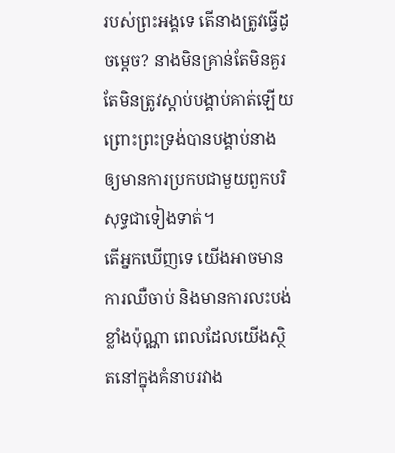របស់ព្រះអង្គទេ តើនាងត្រូវធ្វើដូចម្តេច? នាងមិនគ្រាន់តែមិនគួរ តែមិនត្រូវស្តាប់បង្គាប់គាត់ឡើយ ព្រោះព្រះទ្រង់បានបង្គាប់នាង ឲ្យមានការប្រកបជាមួយពួកបរិសុទ្ធជាទៀងទាត់។
តើអ្នកឃើញទេ យើងអាចមានការឈឺចាប់ និងមានការលះបង់ខ្លាំងប៉ុណ្ណា ពេលដែលយើងស្ថិតនៅក្នុងគំនាបរវាង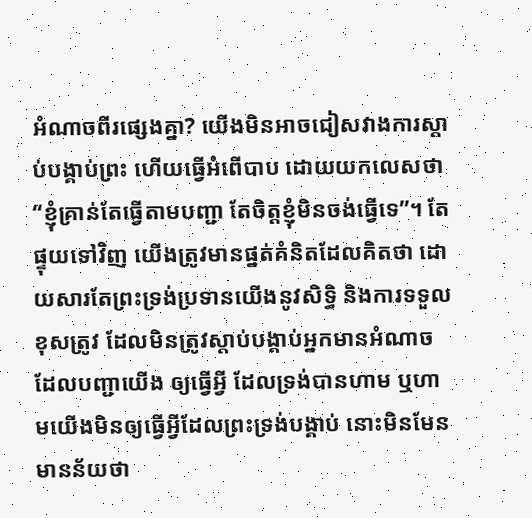អំណាចពីរផ្សេងគ្នា? យើងមិនអាចជៀសវាងការស្តាប់បង្គាប់ព្រះ ហើយធ្វើអំពើបាប ដោយយកលេសថា “ខ្ញុំគ្រាន់តែធ្វើតាមបញ្ជា តែចិត្តខ្ញុំមិនចង់ធ្វើទេ”។ តែផ្ទុយទៅវិញ យើងត្រូវមានផ្នត់គំនិតដែលគិតថា ដោយសារតែព្រះទ្រង់ប្រទានយើងនូវសិទ្ធិ និងការទទួលខុសត្រូវ ដែលមិនត្រូវស្តាប់បង្គាប់អ្នកមានអំណាចដែលបញ្ជាយើង ឲ្យធ្វើអ្វី ដែលទ្រង់បានហាម ឬហាមយើងមិនឲ្យធ្វើអ្វីដែលព្រះទ្រង់បង្គាប់ នោះមិនមែនមានន័យថា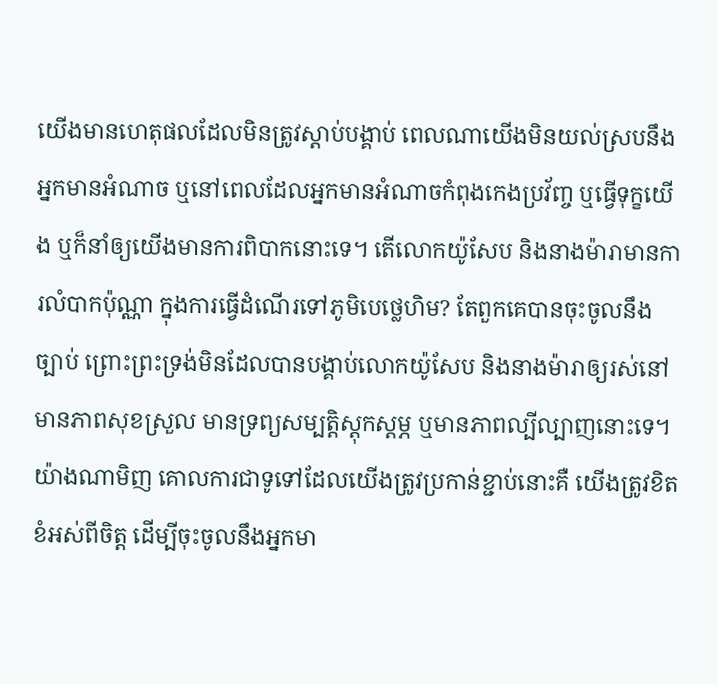យើងមានហេតុផលដែលមិនត្រូវស្តាប់បង្គាប់ ពេលណាយើងមិនយល់ស្របនឹងអ្នកមានអំណាច ឬនៅពេលដែលអ្នកមានអំណាចកំពុងកេងប្រវ័ញ្ច ឬធ្វើទុក្ខយើង ឬក៏នាំឲ្យយើងមានការពិបាកនោះទេ។ តើលោកយ៉ូសែប និងនាងម៉ារាមានការលំបាកប៉ុណ្ណា ក្នុងការធ្វើដំណើរទៅភូមិបេថ្លេហិម? តែពួកគេបានចុះចូលនឹងច្បាប់ ព្រោះព្រះទ្រង់មិនដែលបានបង្គាប់លោកយ៉ូសែប និងនាងម៉ារាឲ្យរស់នៅមានភាពសុខស្រួល មានទ្រព្យសម្បត្តិស្តុកស្តម្ភ ឬមានភាពល្បីល្បាញនោះទេ។
យ៉ាងណាមិញ គោលការជាទូទៅដែលយើងត្រូវប្រកាន់ខ្ជាប់នោះគឺ យើងត្រូវខិតខំអស់ពីចិត្ត ដើម្បីចុះចូលនឹងអ្នកមា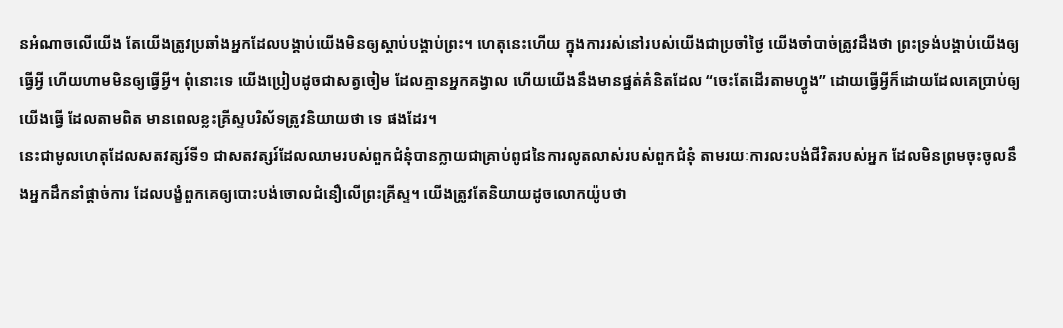នអំណាចលើយើង តែយើងត្រូវប្រឆាំងអ្នកដែលបង្គាប់យើងមិនឲ្យស្តាប់បង្គាប់ព្រះ។ ហេតុនេះហើយ ក្នុងការរស់នៅរបស់យើងជាប្រចាំថ្ងៃ យើងចាំបាច់ត្រូវដឹងថា ព្រះទ្រង់បង្គាប់យើងឲ្យធ្វើអ្វី ហើយហាមមិនឲ្យធ្វើអ្វី។ ពុំនោះទេ យើងប្រៀបដូចជាសត្វចៀម ដែលគ្មានអ្នកគង្វាល ហើយយើងនឹងមានផ្នត់គំនិតដែល “ចេះតែដើរតាមហ្វូង” ដោយធ្វើអ្វីក៏ដោយដែលគេប្រាប់ឲ្យយើងធ្វើ ដែលតាមពិត មានពេលខ្លះគ្រីស្ទបរិស័ទត្រូវនិយាយថា ទេ ផងដែរ។
នេះជាមូលហេតុដែលសតវត្សរ៍ទី១ ជាសតវត្សរ៍ដែលឈាមរបស់ពួកជំនុំបានក្លាយជាគ្រាប់ពូជនៃការលូតលាស់របស់ពួកជំនុំ តាមរយៈការលះបង់ជីវិតរបស់អ្នក ដែលមិនព្រមចុះចូលនឹងអ្នកដឹកនាំផ្តាច់ការ ដែលបង្ខំពួកគេឲ្យបោះបង់ចោលជំនឿលើព្រះគ្រីស្ទ។ យើងត្រូវតែនិយាយដូចលោកយ៉ូបថា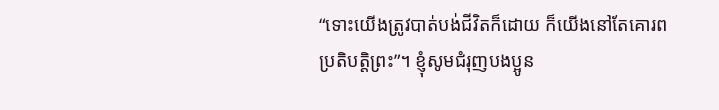“ទោះយើងត្រូវបាត់បង់ជីវិតក៏ដោយ ក៏យើងនៅតែគោរពប្រតិបត្តិព្រះ”។ ខ្ញុំសូមជំរុញបងប្អូន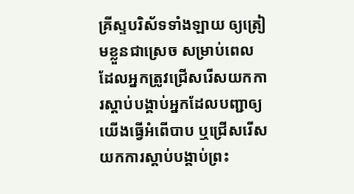គ្រីស្ទបរិស័ទទាំងឡាយ ឲ្យត្រៀមខ្លួនជាស្រេច សម្រាប់ពេលដែលអ្នកត្រូវជ្រើសរើសយកការស្តាប់បង្គាប់អ្នកដែលបញ្ជាឲ្យយើងធ្វើអំពើបាប ឬជ្រើសរើសយកការស្តាប់បង្គាប់ព្រះ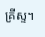គ្រីស្ទ។